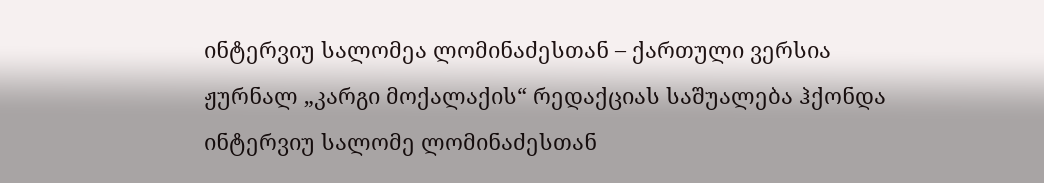ინტერვიუ სალომეა ლომინაძესთან – ქართული ვერსია
ჟურნალ „კარგი მოქალაქის“ რედაქციას საშუალება ჰქონდა ინტერვიუ სალომე ლომინაძესთან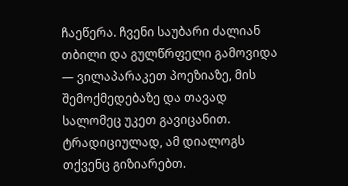ჩაეწერა. ჩვენი საუბარი ძალიან თბილი და გულწრფელი გამოვიდა — ვილაპარაკეთ პოეზიაზე, მის შემოქმედებაზე და თავად სალომეც უკეთ გავიცანით. ტრადიციულად, ამ დიალოგს თქვენც გიზიარებთ.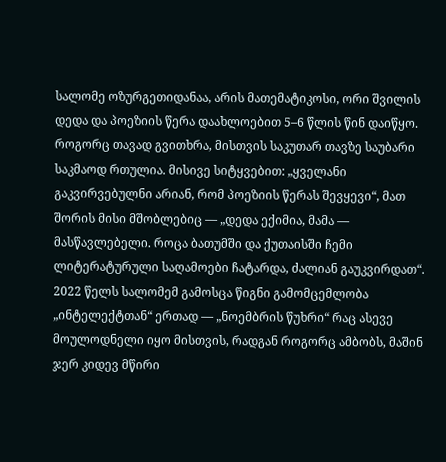სალომე ოზურგეთიდანაა, არის მათემატიკოსი, ორი შვილის დედა და პოეზიის წერა დაახლოებით 5–6 წლის წინ დაიწყო. როგორც თავად გვითხრა, მისთვის საკუთარ თავზე საუბარი საკმაოდ რთულია. მისივე სიტყვებით: „ყველანი გაკვირვებულნი არიან, რომ პოეზიის წერას შევყევი“, მათ შორის მისი მშობლებიც — „დედა ექიმია, მამა — მასწავლებელი. როცა ბათუმში და ქუთაისში ჩემი ლიტერატურული საღამოები ჩატარდა, ძალიან გაუკვირდათ“. 2022 წელს სალომემ გამოსცა წიგნი გამომცემლობა „ინტელექტთან“ ერთად — „ნოემბრის წუხრი“ რაც ასევე მოულოდნელი იყო მისთვის, რადგან როგორც ამბობს, მაშინ ჯერ კიდევ მწირი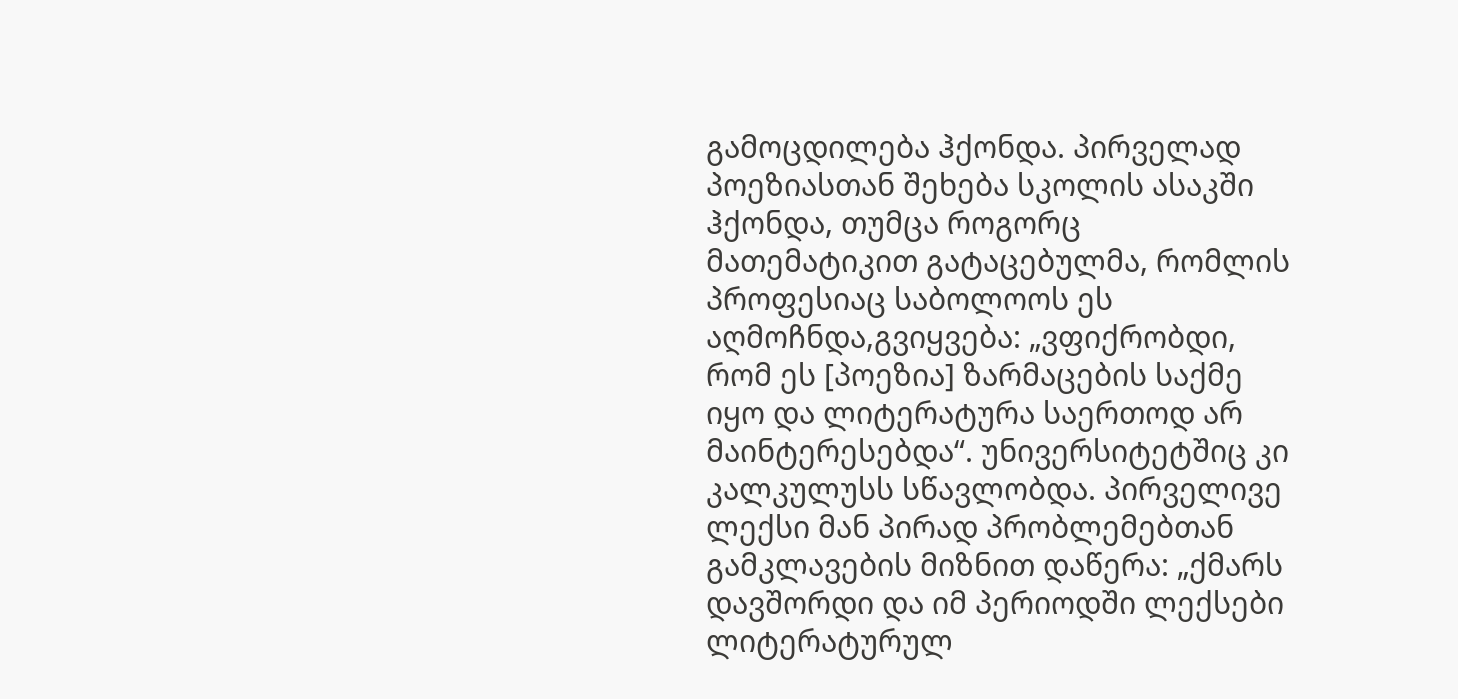გამოცდილება ჰქონდა. პირველად პოეზიასთან შეხება სკოლის ასაკში ჰქონდა, თუმცა როგორც მათემატიკით გატაცებულმა, რომლის პროფესიაც საბოლოოს ეს აღმოჩნდა,გვიყვება: „ვფიქრობდი, რომ ეს [პოეზია] ზარმაცების საქმე იყო და ლიტერატურა საერთოდ არ მაინტერესებდა“. უნივერსიტეტშიც კი კალკულუსს სწავლობდა. პირველივე ლექსი მან პირად პრობლემებთან გამკლავების მიზნით დაწერა: „ქმარს დავშორდი და იმ პერიოდში ლექსები ლიტერატურულ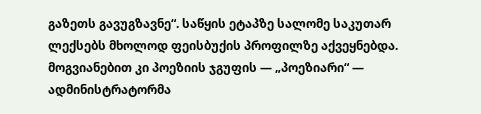გაზეთს გავუგზავნე“. საწყის ეტაპზე სალომე საკუთარ ლექსებს მხოლოდ ფეისბუქის პროფილზე აქვეყნებდა. მოგვიანებით კი პოეზიის ჯგუფის — „პოეზიარი“ — ადმინისტრატორმა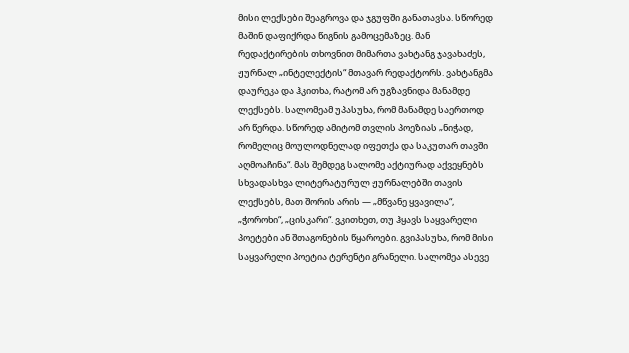მისი ლექსები შეაგროვა და ჯგუფში განათავსა. სწორედ მაშინ დაფიქრდა წიგნის გამოცემაზეც. მან რედაქტირების თხოვნით მიმართა ვახტანგ ჯავახაძეს, ჟურნალ „ინტელექტის“ მთავარ რედაქტორს. ვახტანგმა დაურეკა და ჰკითხა, რატომ არ უგზავნიდა მანამდე ლექსებს. სალომეამ უპასუხა, რომ მანამდე საერთოდ არ წერდა. სწორედ ამიტომ თვლის პოეზიას „ნიჭად, რომელიც მოულოდნელად იფეთქა და საკუთარ თავში აღმოაჩინა“. მას შემდეგ სალომე აქტიურად აქვეყნებს სხვადასხვა ლიტერატურულ ჟურნალებში თავის ლექსებს, მათ შორის არის — „მწვანე ყვავილა“, „ჭოროხი“, „ცისკარი“. ვკითხეთ, თუ ჰყავს საყვარელი პოეტები ან შთაგონების წყაროები. გვიპასუხა, რომ მისი საყვარელი პოეტია ტერენტი გრანელი. სალომეა ასევე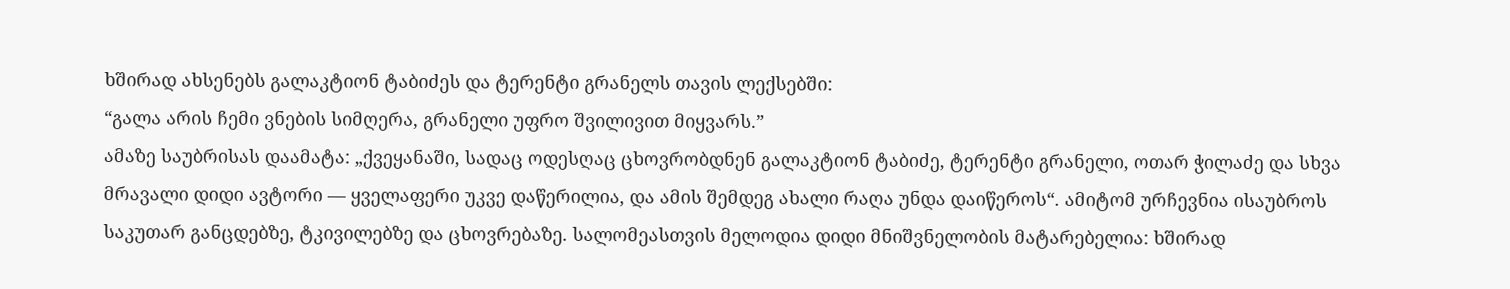ხშირად ახსენებს გალაკტიონ ტაბიძეს და ტერენტი გრანელს თავის ლექსებში:
“გალა არის ჩემი ვნების სიმღერა, გრანელი უფრო შვილივით მიყვარს.”
ამაზე საუბრისას დაამატა: „ქვეყანაში, სადაც ოდესღაც ცხოვრობდნენ გალაკტიონ ტაბიძე, ტერენტი გრანელი, ოთარ ჭილაძე და სხვა მრავალი დიდი ავტორი — ყველაფერი უკვე დაწერილია, და ამის შემდეგ ახალი რაღა უნდა დაიწეროს“. ამიტომ ურჩევნია ისაუბროს საკუთარ განცდებზე, ტკივილებზე და ცხოვრებაზე. სალომეასთვის მელოდია დიდი მნიშვნელობის მატარებელია: ხშირად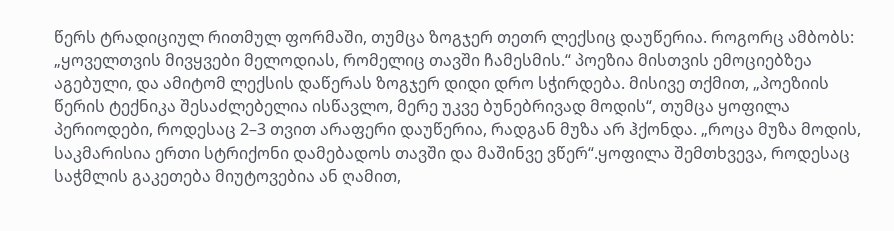წერს ტრადიციულ რითმულ ფორმაში, თუმცა ზოგჯერ თეთრ ლექსიც დაუწერია. როგორც ამბობს: „ყოველთვის მივყვები მელოდიას, რომელიც თავში ჩამესმის.“ პოეზია მისთვის ემოციებზეა აგებული, და ამიტომ ლექსის დაწერას ზოგჯერ დიდი დრო სჭირდება. მისივე თქმით, „პოეზიის წერის ტექნიკა შესაძლებელია ისწავლო, მერე უკვე ბუნებრივად მოდის“, თუმცა ყოფილა პერიოდები, როდესაც 2–3 თვით არაფერი დაუწერია, რადგან მუზა არ ჰქონდა. „როცა მუზა მოდის, საკმარისია ერთი სტრიქონი დამებადოს თავში და მაშინვე ვწერ“.ყოფილა შემთხვევა, როდესაც საჭმლის გაკეთება მიუტოვებია ან ღამით,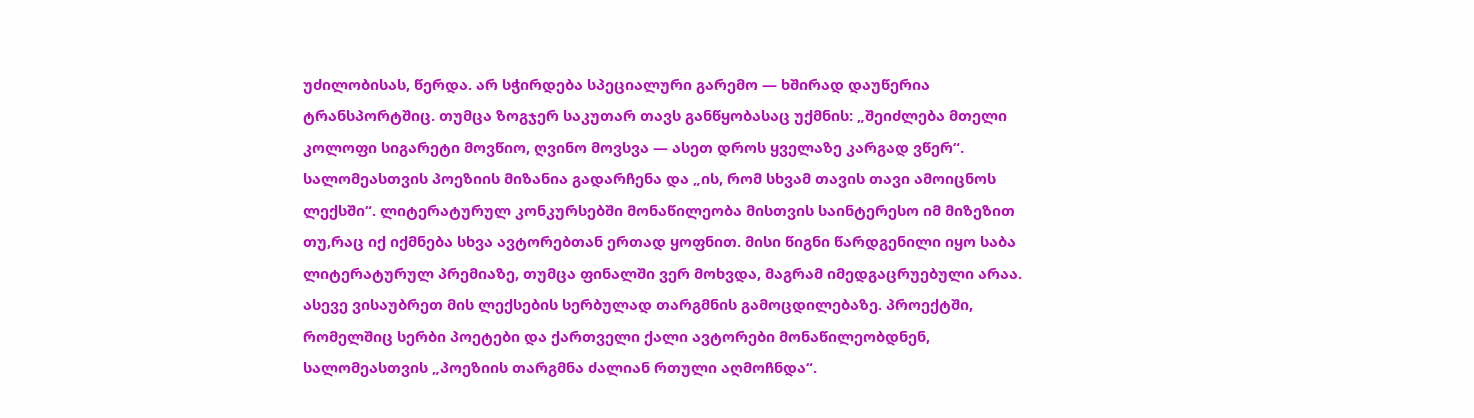უძილობისას, წერდა. არ სჭირდება სპეციალური გარემო — ხშირად დაუწერია ტრანსპორტშიც. თუმცა ზოგჯერ საკუთარ თავს განწყობასაც უქმნის: „შეიძლება მთელი კოლოფი სიგარეტი მოვწიო, ღვინო მოვსვა — ასეთ დროს ყველაზე კარგად ვწერ“. სალომეასთვის პოეზიის მიზანია გადარჩენა და „ის, რომ სხვამ თავის თავი ამოიცნოს ლექსში“. ლიტერატურულ კონკურსებში მონაწილეობა მისთვის საინტერესო იმ მიზეზით თუ,რაც იქ იქმნება სხვა ავტორებთან ერთად ყოფნით. მისი წიგნი წარდგენილი იყო საბა ლიტერატურულ პრემიაზე, თუმცა ფინალში ვერ მოხვდა, მაგრამ იმედგაცრუებული არაა. ასევე ვისაუბრეთ მის ლექსების სერბულად თარგმნის გამოცდილებაზე. პროექტში, რომელშიც სერბი პოეტები და ქართველი ქალი ავტორები მონაწილეობდნენ, სალომეასთვის „პოეზიის თარგმნა ძალიან რთული აღმოჩნდა“.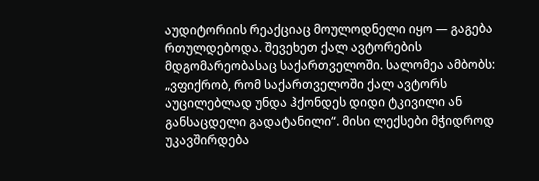აუდიტორიის რეაქციაც მოულოდნელი იყო — გაგება რთულდებოდა. შევეხეთ ქალ ავტორების მდგომარეობასაც საქართველოში. სალომეა ამბობს: „ვფიქრობ, რომ საქართველოში ქალ ავტორს აუცილებლად უნდა ჰქონდეს დიდი ტკივილი ან განსაცდელი გადატანილი“. მისი ლექსები მჭიდროდ უკავშირდება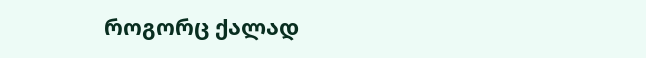როგორც ქალად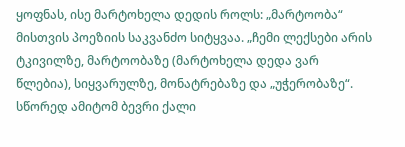ყოფნას, ისე მარტოხელა დედის როლს: „მარტოობა“ მისთვის პოეზიის საკვანძო სიტყვაა. „ჩემი ლექსები არის ტკივილზე, მარტოობაზე (მარტოხელა დედა ვარ წლებია), სიყვარულზე, მონატრებაზე და „უჭერობაზე“. სწორედ ამიტომ ბევრი ქალი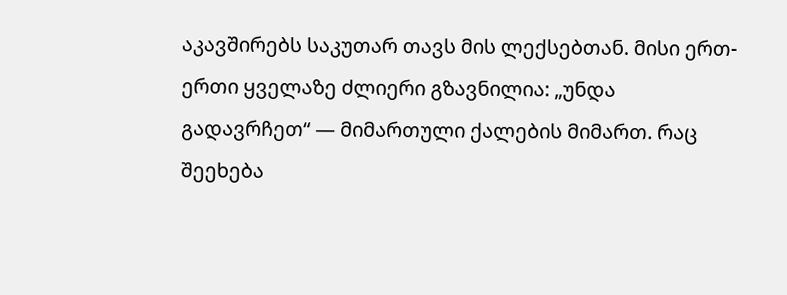აკავშირებს საკუთარ თავს მის ლექსებთან. მისი ერთ-ერთი ყველაზე ძლიერი გზავნილია: „უნდა გადავრჩეთ“ — მიმართული ქალების მიმართ. რაც შეეხება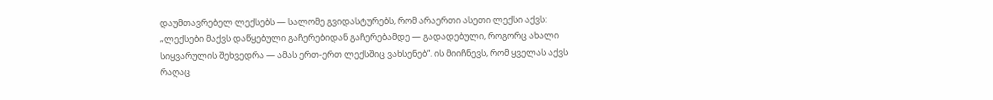დაუმთავრებელ ლექსებს — სალომე გვიდასტურებს, რომ არაერთი ასეთი ლექსი აქვს: „ლექსები მაქვს დაწყებული გაჩერებიდან გაჩერებამდე — გადადებული, როგორც ახალი სიყვარულის შეხვედრა — ამას ერთ-ერთ ლექსშიც ვახსენებ“. ის მიიჩნევს, რომ ყველას აქვს რაღაც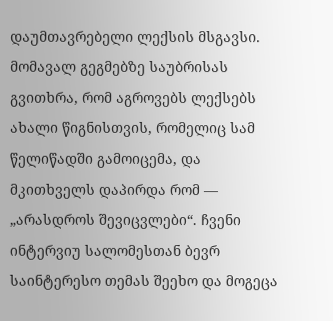დაუმთავრებელი ლექსის მსგავსი. მომავალ გეგმებზე საუბრისას გვითხრა, რომ აგროვებს ლექსებს ახალი წიგნისთვის, რომელიც სამ წელიწადში გამოიცემა, და მკითხველს დაპირდა რომ — „არასდროს შევიცვლები“. ჩვენი ინტერვიუ სალომესთან ბევრ საინტერესო თემას შეეხო და მოგეცა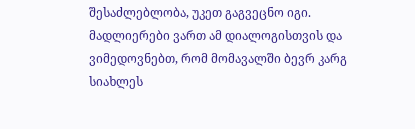შესაძლებლობა, უკეთ გაგვეცნო იგი. მადლიერები ვართ ამ დიალოგისთვის და ვიმედოვნებთ, რომ მომავალში ბევრ კარგ სიახლეს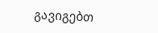გავიგებთ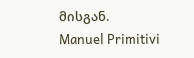მისგან.
Manuel Primitivi